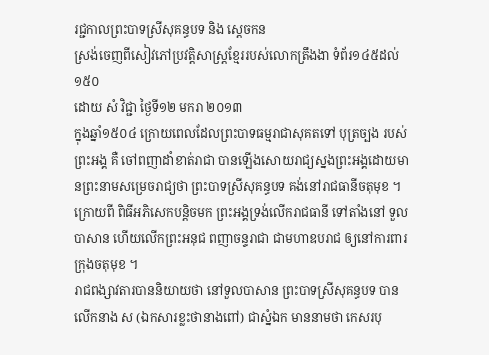រជ្ជកាលព្រះបាទស្រីសុគន្ធបទ និង ស្ដេចកន
ស្រង់ចេញពីសៀវភៅប្រវត្តិសាស្រ្តខ្មែររបស់លោកត្រឹងងា ទំព័រ១៤៥ដល់១៥០
ដោយ សំ វិជ្ជា ថ្ងៃទី១២ មករា ២០១៣
ក្នុងឆ្នាំ១៥០៤ ក្រោយពេលដែលព្រះបាទធម្មរាជាសុគតទៅ បុត្រច្បង របស់ព្រះអង្គ គឺ ចៅពញាដាំខាត់រាជា បានឡើងសោយរាជ្យស្នងព្រះអង្គដោយមានព្រះនាមសម្រេចរាជ្យថា ព្រះបាទស្រីសុគន្ធបទ គង់នៅរាជធានីចតុមុខ ។
ក្រោយពី ពិធីអភិសេកបន្តិចមក ព្រះអង្គទ្រង់លើករាជធានី ទៅតាំងនៅ ទួលបាសាន ហើយលើកព្រះអនុជ ពញាចន្ទរាជា ជាមហាឧបរាជ ឲ្យនៅការពារក្រុងចតុមុខ ។
រាជពង្សាវតារបាននិយាយថា នៅទួលបាសាន ព្រះបាទស្រីសុគន្ធបទ បានលើកនាង ស (ឯកសារខ្លះថានាងពៅ) ជាស្នំឯក មាននាមថា កេសរបុ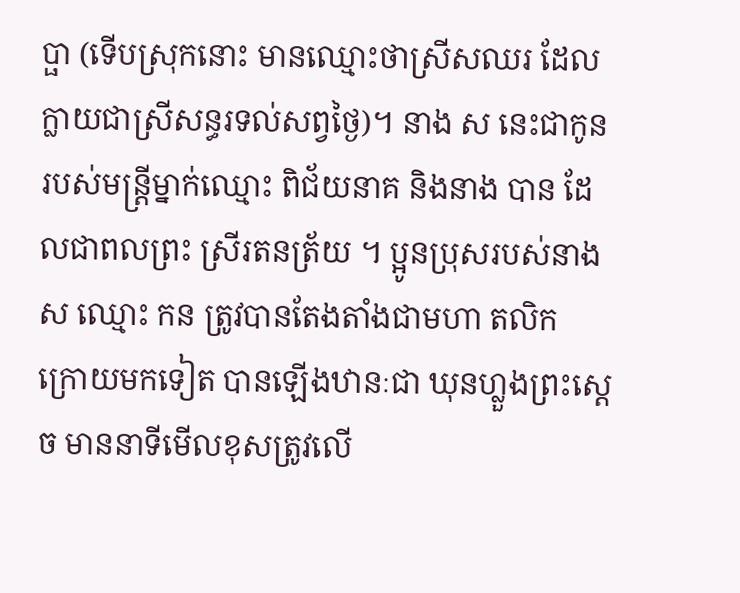ប្ផា (ទើបស្រុកនោះ មានឈ្មោះថាស្រីសឈរ ដែលក្លាយជាស្រីសន្ធរទល់សព្វថ្ងៃ)។ នាង ស នេះជាកូនរបស់មន្រ្តីម្នាក់ឈ្មោះ ពិជ័យនាគ និងនាង បាន ដែលជាពលព្រះ ស្រីរតនត្រ័យ ។ ប្អូនប្រុសរបស់នាង ស ឈ្មោះ កន ត្រូវបានតែងតាំងជាមហា តលិក ក្រោយមកទៀត បានឡើងឋានៈជា ឃុនហ្លួងព្រះស្ដេច មាននាទីមើលខុសត្រូវលើ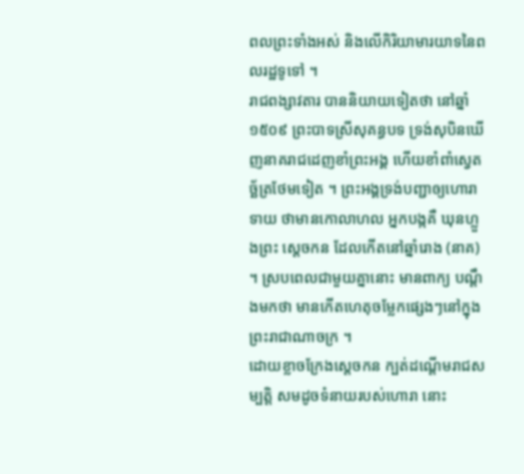ពលព្រះទាំងអស់ និងលើកិរិយាមារយាទនៃពលរដ្ឋទូទៅ ។
រាជពង្សាវតារ បាននិយាយទៀតថា នៅឆ្នាំ១៥០៩ ព្រះបាទស្រីសុគន្ធបទ ទ្រង់សុបិនឃើញនាគរាជដេញខាំព្រះអង្គ ហើយខាំពាំស្វេតច្ឆ័ត្រថែមទៀត ។ ព្រះអង្គទ្រង់បញ្ជាឲ្យហោរាទាយ ថាមានកោលាហល អ្នកបង្កគឺ ឃុនហ្លួងព្រះ ស្ដេចកន ដែលកើតនៅឆ្នាំរោង (នាគ) ។ ស្របពេលជាមួយគ្នានោះ មានពាក្យ បណ្តឹងមកថា មានកើតហេតុចម្លែកផ្សេងៗនៅក្នុងព្រះរាជាណាចក្រ ។
ដោយខ្លាចក្រែងស្ដេចកន ក្បត់ដណ្តើមរាជសម្បត្តិ សមដូចទំនាយរបស់ហោរា នោះ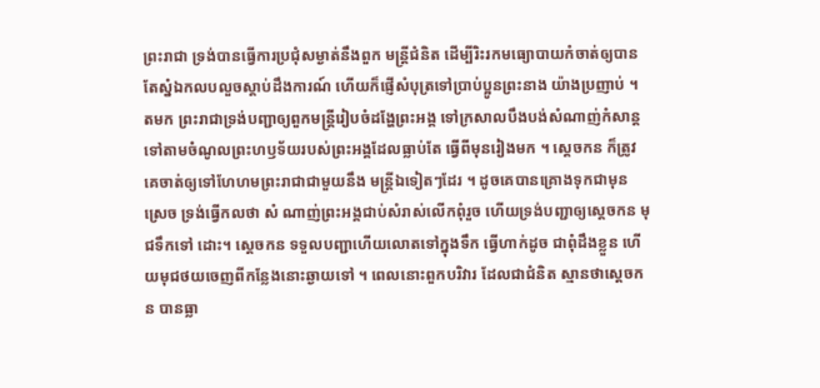ព្រះរាជា ទ្រង់បានធ្វើការប្រជុំសម្ងាត់នឹងពួក មន្រ្តីជំនិត ដើម្បីរិះរកមធ្យោបាយកំចាត់ឲ្យបាន តែស្នំឯកលបលួចស្ដាប់ដឹងការណ៍ ហើយក៏ផ្ញើសំបុត្រទៅប្រាប់ប្អូនព្រះនាង យ៉ាងប្រញាប់ ។
តមក ព្រះរាជាទ្រង់បញ្ជាឲ្យពួកមន្រ្តីរៀបចំដង្ហែព្រះអង្គ ទៅក្រសាលបឹងបង់សំណាញ់កំសាន្ត ទៅតាមចំណូលព្រះហឫទ័យរបស់ព្រះអង្គដែលធ្លាប់តែ ធ្វើពីមុនរៀងមក ។ ស្ដេចកន ក៏ត្រូវគេចាត់ឲ្យទៅហែហមព្រះរាជាជាមួយនឹង មន្ត្រីឯទៀតៗដែរ ។ ដូចគេបានគ្រោងទុកជាមុនស្រេច ទ្រង់ធ្វើកលថា សំ ណាញ់ព្រះអង្គជាប់សំរាស់លើកពុំរួច ហើយទ្រង់បញ្ជាឲ្យស្ដេចកន មុជទឹកទៅ ដោះ។ ស្ដេចកន ទទួលបញ្ជាហើយលោតទៅក្នុងទឹក ធ្វើហាក់ដូច ជាពុំដឹងខ្លួន ហើយមុជថយចេញពីកន្លែងនោះឆ្ងាយទៅ ។ ពេលនោះពួកបរិវារ ដែលជាជំនិត ស្មានថាស្ដេចកន បានធ្លា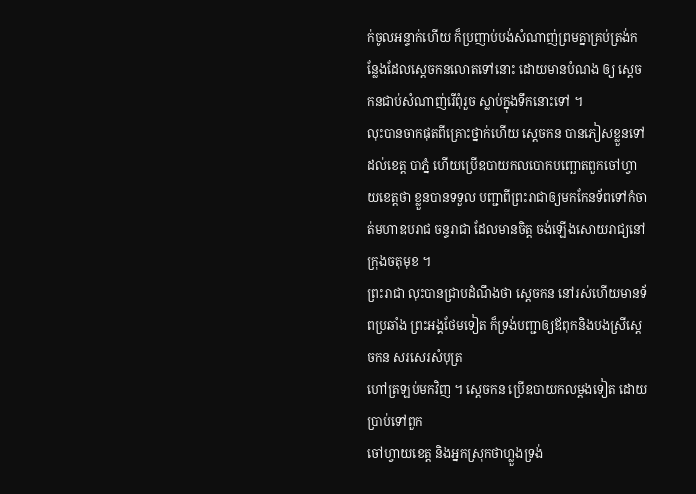ក់ចូលអន្ទាក់ហើយ ក៏ប្រញាប់បង់សំណាញ់ព្រមគ្នាគ្រប់ត្រង់កន្លែងដែលស្ដេចកនលោតទៅនោះ ដោយមានបំណង ឲ្យ ស្ដេចកនជាប់សំណាញ់រើពុំរួច ស្លាប់ក្នុងទឹកនោះទៅ ។
លុះបានចាកផុតពីគ្រោះថ្នាក់ហើយ ស្ដេចកន បានភៀសខ្លួនទៅដល់ខេត្ត បាភ្នំ ហើយប្រើឧបាយកលបោកបញ្ឆោតពួកចៅហ្វាយខេត្តថា ខ្លួនបានទទួល បញ្ជាពីព្រះរាជាឲ្យមកកែនទ័ពទៅកំចាត់មហាឧបរាជ ចន្ទរាជា ដែលមានចិត្ត ចង់ឡើងសោយរាជ្យនៅក្រុងចតុមុខ ។
ព្រះរាជា លុះបានជ្រាបដំណឹងថា ស្ដេចកន នៅរស់ហើយមានទ័ពប្រឆាំង ព្រះអង្គថែមទៀត ក៏ទ្រង់បញ្ជាឲ្យឪពុកនិងបងស្រីស្ដេចកន សរសេរសំបុត្រ
ហៅត្រឡប់មកវិញ ។ ស្ដេចកន ប្រើឧបាយកលម្ដងទៀត ដោយប្រាប់ទៅពួក
ចៅហ្វាយខេត្ត និងអ្នកស្រុកថាហ្លួងទ្រង់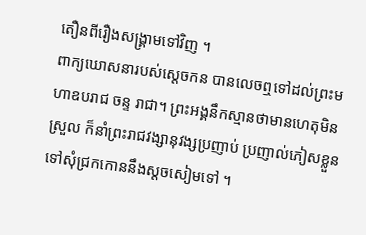តឿនពីរឿងសង្រ្គាមទៅវិញ ។
ពាក្យឃោសនារបស់ស្ដេចកន បានលេចឮទៅដល់ព្រះមហាឧបរាជ ចន្ទ រាជា។ ព្រះអង្គនឹកស្មានថាមានហេតុមិនស្រួល ក៏នាំព្រះរាជវង្សានុវង្សប្រញាប់ ប្រញាល់ភៀសខ្លួនទៅសុំជ្រកកោននឹងស្ដចសៀមទៅ ។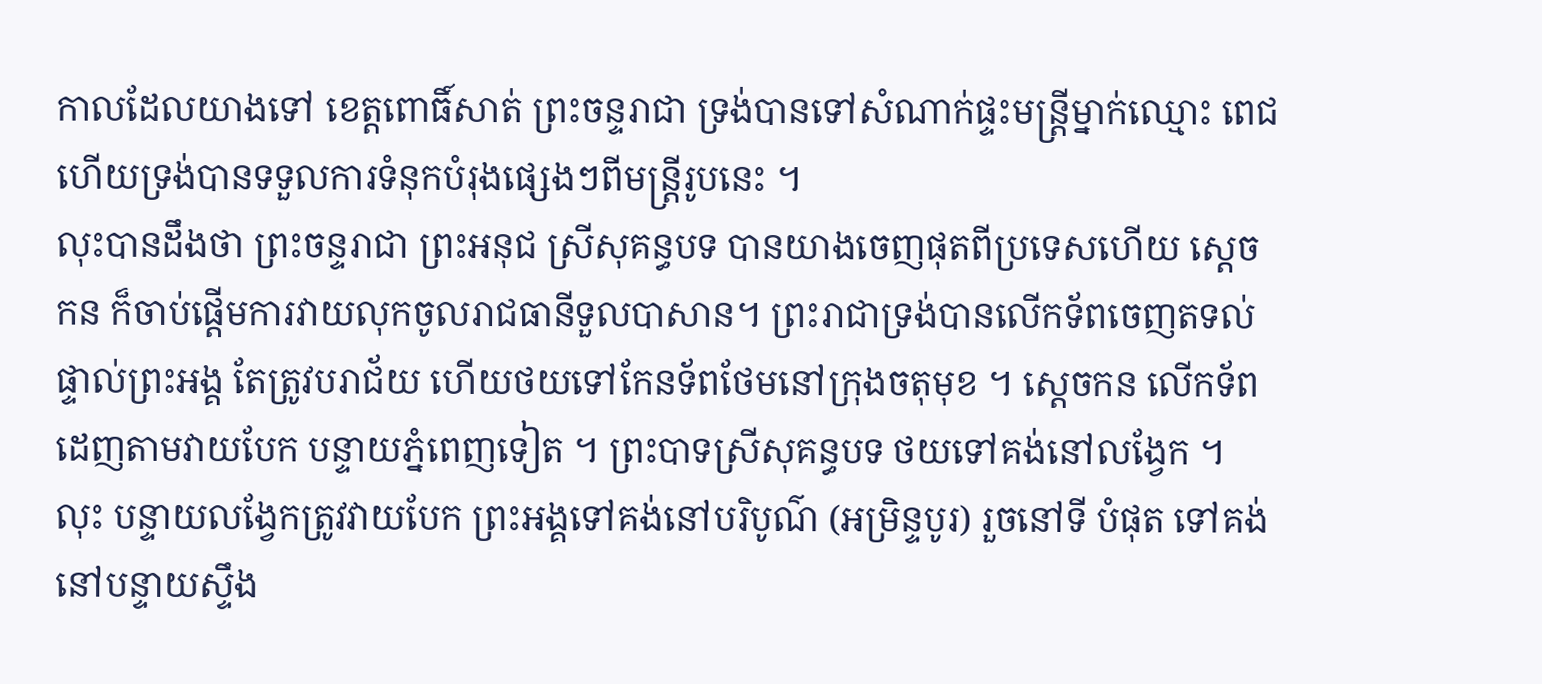កាលដែលយាងទៅ ខេត្តពោធិ៍សាត់ ព្រះចន្ទរាជា ទ្រង់បានទៅសំណាក់ផ្ទះមន្រ្តីម្នាក់ឈ្មោះ ពេជ ហើយទ្រង់បានទទួលការទំនុកបំរុងផ្សេងៗពីមន្រ្តីរូបនេះ ។
លុះបានដឹងថា ព្រះចន្ទរាជា ព្រះអនុជ ស្រីសុគន្ធបទ បានយាងចេញផុតពីប្រទេសហើយ ស្ដេចកន ក៏ចាប់ផ្តើមការវាយលុកចូលរាជធានីទួលបាសាន។ ព្រះរាជាទ្រង់បានលើកទ័ពចេញតទល់ផ្ទាល់ព្រះអង្គ តែត្រូវបរាជ័យ ហើយថយទៅកែនទ័ពថែមនៅក្រុងចតុមុខ ។ ស្ដេចកន លើកទ័ពដេញតាមវាយបែក បន្ទាយភ្នំពេញទៀត ។ ព្រះបាទស្រីសុគន្ធបទ ថយទៅគង់នៅលង្វែក ។ លុះ បន្ទាយលង្វែកត្រូវវាយបែក ព្រះអង្គទៅគង់នៅបរិបូណ៌ (អម្រិន្ទបូរ) រួចនៅទី បំផុត ទៅគង់នៅបន្ទាយស្ទឹង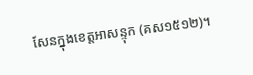សែនក្នុងខេត្តអាសន្ទុក (គស១៥១២)។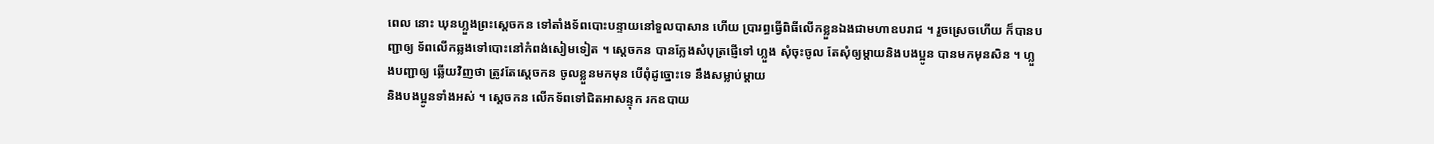ពេល នោះ ឃុនហ្លួងព្រះស្ដេចកន ទៅតាំងទ័ពបោះបន្ទាយនៅទួលបាសាន ហើយ ប្រារព្ធធ្វើពិធីលើកខ្លួនឯងជាមហាឧបរាជ ។ រួចស្រេចហើយ ក៏បានបញ្ជាឲ្យ ទ័ពលើកឆ្លងទៅបោះនៅកំពង់សៀមទៀត ។ ស្ដេចកន បានក្លែងសំបុត្រផ្ញើទៅ ហ្លួង សុំចុះចូល តែសុំឲ្យម្តាយនិងបងប្អូន បានមកមុនសិន ។ ហ្លួងបញ្ជាឲ្យ ឆ្លើយវិញថា ត្រូវតែស្ដេចកន ចូលខ្លួនមកមុន បើពុំដូច្នោះទេ នឹងសម្លាប់ម្តាយ
និងបងប្អូនទាំងអស់ ។ ស្ដេចកន លើកទ័ពទៅជិតអាសន្ទុក រកឧបាយ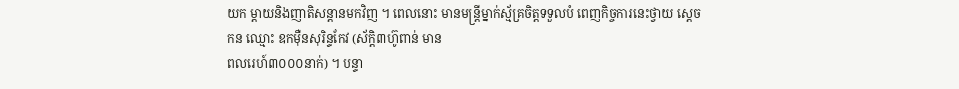យក ម្តាយនិងញាតិសន្តានមកវិញ ។ ពេលនោះ មានមន្រ្តីម្នាក់ស្ម័គ្រចិត្តទទួលបំ ពេញកិច្ចការនេះថ្វាយ ស្ដេចកន ឈ្មោះ ឧកម៉ឺនសុរិន្ទកែវ (ស័ក្តិ៣ហ៊ូពាន់ មាន
ពលរេហ៍៣០០០នាក់) ។ បន្ទា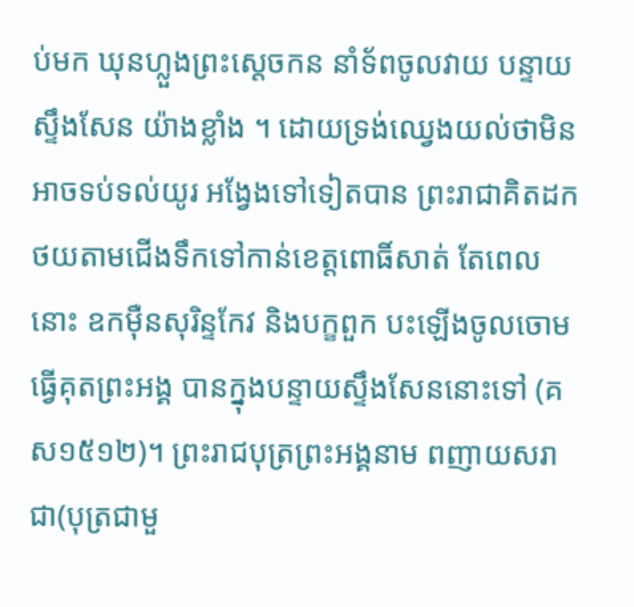ប់មក ឃុនហ្លួងព្រះស្ដេចកន នាំទ័ពចូលវាយ បន្ទាយស្ទឹងសែន យ៉ាងខ្លាំង ។ ដោយទ្រង់ឈ្វេងយល់ថាមិនអាចទប់ទល់យូរ អង្វែងទៅទៀតបាន ព្រះរាជាគិតដកថយតាមជើងទឹកទៅកាន់ខេត្តពោធិ៍សាត់ តែពេលនោះ ឧកម៉ឺនសុរិន្ទកែវ និងបក្ខពួក បះឡើងចូលចោមធ្វើគុតព្រះអង្គ បានក្នុងបន្ទាយស្ទឹងសែននោះទៅ (គស១៥១២)។ ព្រះរាជបុត្រព្រះអង្គនាម ពញាយសរាជា(បុត្រជាមួ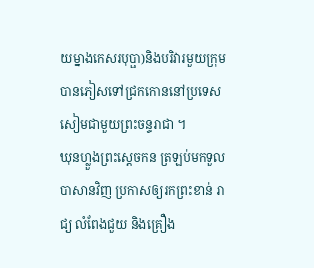យម្នាងកេសរបុប្ផា)និងបរិវារមួយក្រុម បានភៀសទៅជ្រកកោននៅប្រទេសសៀមជាមួយព្រះចន្ទរាជា ។
ឃុនហ្លួងព្រះស្ដេចកន ត្រឡប់មកទួលបាសានវិញ ប្រកាសឲ្យរកព្រះខាន់ រាជ្យ លំពែងជួយ និងគ្រឿង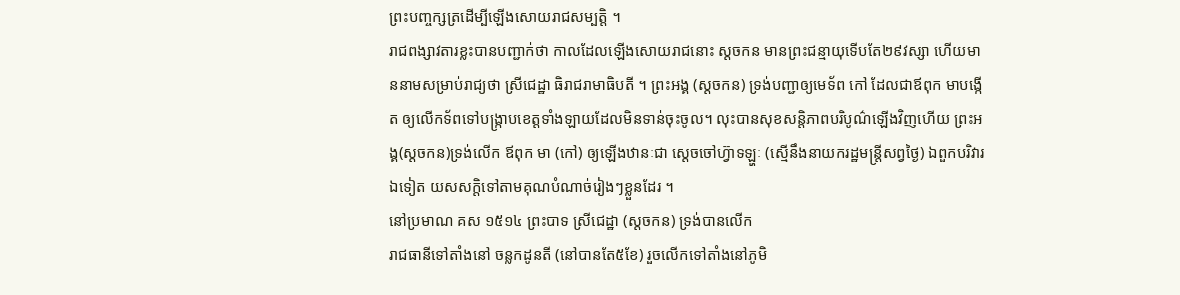ព្រះបញ្ចក្សត្រដើម្បីឡើងសោយរាជសម្បត្តិ ។
រាជពង្សាវតារខ្លះបានបញ្ជាក់ថា កាលដែលឡើងសោយរាជនោះ ស្ដចកន មានព្រះជន្មាយុទើបតែ២៩វស្សា ហើយមាននាមសម្រាប់រាជ្យថា ស្រីជេដ្ឋា ធិរាជរាមាធិបតី ។ ព្រះអង្គ (ស្ដចកន) ទ្រង់បញ្ជាឲ្យមេទ័ព កៅ ដែលជាឪពុក មាបង្កើត ឲ្យលើកទ័ពទៅបង្ក្រាបខេត្តទាំងឡាយដែលមិនទាន់ចុះចូល។ លុះបានសុខសន្តិភាពបរិបូណ៌ឡើងវិញហើយ ព្រះអង្គ(ស្ដចកន)ទ្រង់លើក ឪពុក មា (កៅ) ឲ្យឡើងឋានៈជា ស្ដេចចៅហ្វ៊ាទឡ្ហៈ (ស្មើនឹងនាយករដ្ឋមន្រ្តីសព្វថ្ងៃ) ឯពួកបរិវារឯទៀត យសសក្តិទៅតាមគុណបំណាច់រៀងៗខ្លួនដែរ ។
នៅប្រមាណ គស ១៥១៤ ព្រះបាទ ស្រីជេដ្ឋា (ស្ដចកន) ទ្រង់បានលើក
រាជធានីទៅតាំងនៅ ចន្លកដូនតី (នៅបានតែ៥ខែ) រួចលើកទៅតាំងនៅភូមិ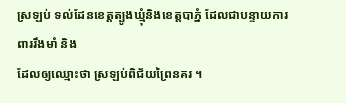ស្រឡប់ ទល់ដែនខេត្តត្បូងឃ្មុំនិងខេត្តបាភ្នំ ដែលជាបន្ទាយការពាររឹងមាំ និង
ដែលឲ្យឈ្មោះថា ស្រឡប់ពិជ័យព្រៃនគរ ។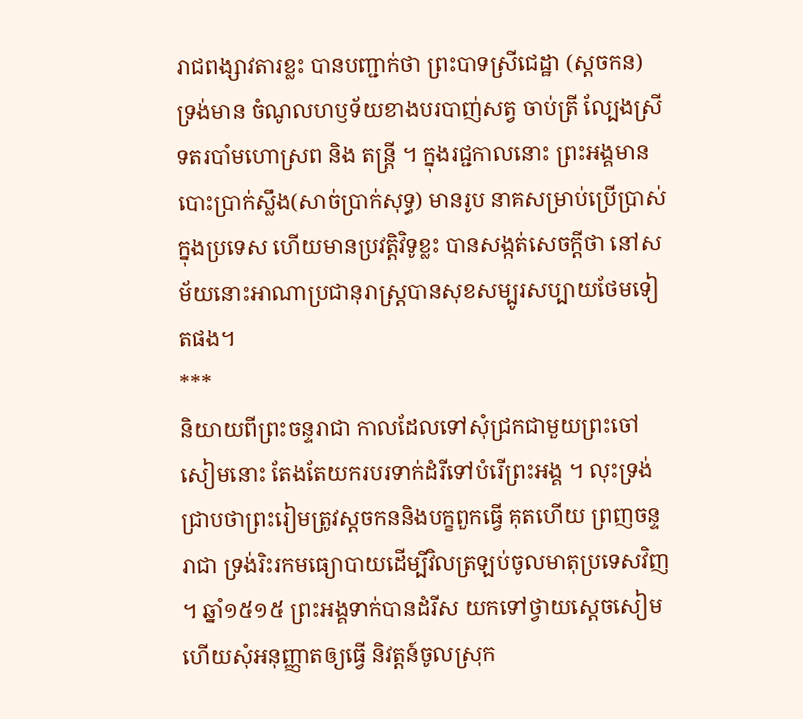រាជពង្សាវតារខ្លះ បានបញ្ជាក់ថា ព្រះបាទស្រីជេដ្ឋា (ស្ដចកន) ទ្រង់មាន ចំណូលហឫទ័យខាងបរបាញ់សត្វ ចាប់ត្រី ល្បែងស្រី ទតរបាំមហោស្រព និង តន្រ្តី ។ ក្នុងរជ្ជកាលនោះ ព្រះអង្គមានបោះប្រាក់ស្លឹង(សាច់ប្រាក់សុទ្ធ) មានរូប នាគសម្រាប់ប្រើប្រាស់ក្នុងប្រទេស ហើយមានប្រវត្តិវិទូខ្លះ បានសង្កត់សេចក្តីថា នៅសម័យនោះអាណាប្រជានុរាស្រ្តបានសុខសម្បូរសប្បាយថែមទៀតផង។
***
និយាយពីព្រះចន្ទរាជា កាលដែលទៅសុំជ្រកជាមួយព្រះចៅសៀមនោះ តែងតែយករបរទាក់ដំរីទៅបំរើព្រះអង្គ ។ លុះទ្រង់ជ្រាបថាព្រះរៀមត្រូវស្តចកននិងបក្ខពួកធ្វើ គុតហើយ ព្រញចន្ទរាជា ទ្រង់រិះរកមធ្យោបាយដើម្បីវិលត្រឡប់ចូលមាតុប្រទេសវិញ ។ ឆ្នាំ១៥១៥ ព្រះអង្គទាក់បានដំរីស យកទៅថ្វាយស្ដេចសៀម ហើយសុំអនុញ្ញាតឲ្យធ្វើ និវត្តន៍ចូលស្រុក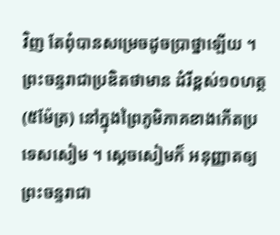វិញ តែពុំបានសម្រេចដូចប្រាថ្នាឡើយ ។ ព្រះចន្ទរាជាប្រឌិតថាមាន ដំរីខ្ពស់១០ហត្ថ (៥ម៉ែត្រ) នៅក្នុងព្រៃភូមិភាគខាងកើតប្រទេសសៀម ។ ស្ដេចសៀមក៏ អនុញ្ញាតឲ្យព្រះចន្ទរាជា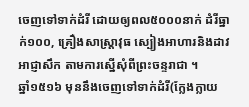ចេញទៅទាក់ដំរី ដោយឲ្យពល៥០០០នាក់ ដំរីធ្នាក់១០០, គ្រឿងសាស្រ្តាវុធ ស្បៀងអាហារនិងដាវអាជ្ញាសឹក តាមការស្នើសុំពីព្រះចន្ទរាជា ។
ឆ្នាំ១៥១៦ មុននឹងចេញទៅទាក់ដំរី(ក្លែងក្លាយ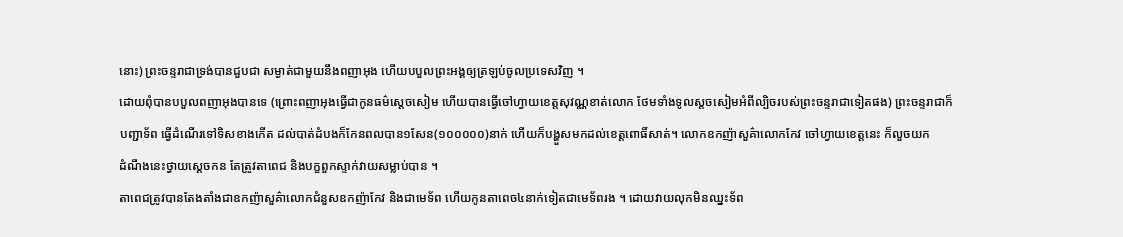នោះ) ព្រះចន្ទរាជាទ្រង់បានជួបជា សម្ងាត់ជាមួយនឹងពញាអុង ហើយបបួលព្រះអង្គឲ្យត្រឡប់ចូលប្រទេសវិញ ។
ដោយពុំបានបបួលពញាអុងបានទេ (ព្រោះពញាអុងធ្វើជាកូនធម៌ស្ដេចសៀម ហើយបានធ្វើចៅហ្វាយខេត្តសុវណ្ណខាត់លោក ថែមទាំងទូលស្ដចសៀមអំពីល្បិចរបស់ព្រះចន្ទរាជាទៀតផង) ព្រះចន្ទរាជាក៏បញ្ជាទ័ព ធ្វើដំណើរទៅទិសខាងកើត ដល់បាត់ដំបងក៏កែនពលបាន១សែន(១០០០០០)នាក់ ហើយក៏បង្ហួសមកដល់ខេត្តពោធិ៍សាត់។ លោកឧកញ៉ាសួគ៌ាលោកកែវ ចៅហ្វាយខេត្តនេះ ក៏លួចយក
ដំណឹងនេះថ្វាយស្ដេចកន តែត្រូវតាពេជ និងបក្ខពួកស្ទាក់វាយសម្លាប់បាន ។
តាពេជត្រូវបានតែងតាំងជាឧកញ៉ាសួគ៌ាលោកជំនួសឧកញ៉ាកែវ និងជាមេទ័ព ហើយកូនតាពេច៤នាក់ទៀតជាមេទ័ពរង ។ ដោយវាយលុកមិនឈ្នះទ័ព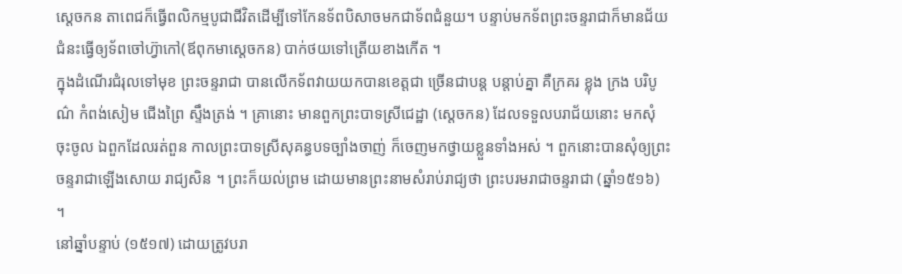ស្ដេចកន តាពេជក៏ធ្វើពលិកម្មបូជាជីវិតដើម្បីទៅកែនទ័ពបិសាចមកជាទ័ពជំនួយ។ បន្ទាប់មកទ័ពព្រះចន្ទរាជាក៏មានជ័យជំនះធ្វើឲ្យទ័ពចៅហ្វ៊ាកៅ(ឪពុកមាស្ដេចកន) បាក់ថយទៅត្រើយខាងកើត ។
ក្នុងដំណើរជំរុលទៅមុខ ព្រះចន្ទរាជា បានលើកទ័ពវាយយកបានខេត្តជា ច្រើនជាបន្ត បន្តាប់គ្នា គឺក្រគរ ខ្លុង ក្រង បរិបូណ៌ កំពង់សៀម ជើងព្រៃ ស្ទឹងត្រង់ ។ គ្រានោះ មានពួកព្រះបាទស្រីជេដ្ឋា (ស្ដេចកន) ដែលទទួលបរាជ័យនោះ មកសុំចុះចូល ឯពួកដែលរត់ពួន កាលព្រះបាទស្រីសុគន្ធបទច្បាំងចាញ់ ក៏ចេញមកថ្វាយខ្លួនទាំងអស់ ។ ពួកនោះបានសុំឲ្យព្រះចន្ទរាជាឡើងសោយ រាជ្យសិន ។ ព្រះក៏យល់ព្រម ដោយមានព្រះនាមសំរាប់រាជ្យថា ព្រះបរមរាជាចន្ទរាជា (ឆ្នាំ១៥១៦) ។
នៅឆ្នាំបន្ទាប់ (១៥១៧) ដោយត្រូវបរា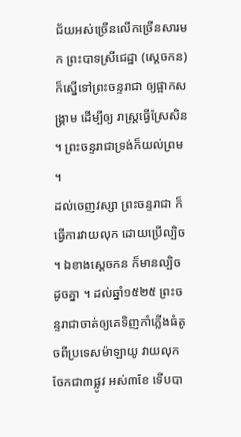ជ័យអស់ច្រើនលើកច្រើនសារមក ព្រះបាទស្រីជេដ្ឋា (ស្ដេចកន) ក៏ស្នើទៅព្រះចន្ទរាជា ឲ្យផ្អាកសង្រ្គាម ដើម្បីឲ្យ រាស្រ្តធ្វើស្រែសិន ។ ព្រះចន្ទរាជាទ្រង់ក៏យល់ព្រម ។
ដល់ចេញវស្សា ព្រះចន្ទរាជា ក៏ធ្វើការវាយលុក ដោយប្រើល្បិច ។ ឯខាងស្ដេចកន ក៏មានល្បិចដូចគ្នា ។ ដល់ឆ្នាំ១៥២៥ ព្រះចន្ទរាជាចាត់ឲ្យគេទិញកាំភ្លើងធំតូចពីប្រទេសម៉ាឡាយូ វាយលុកចែកជា៣ផ្លូវ អស់៣ខែ ទើបបា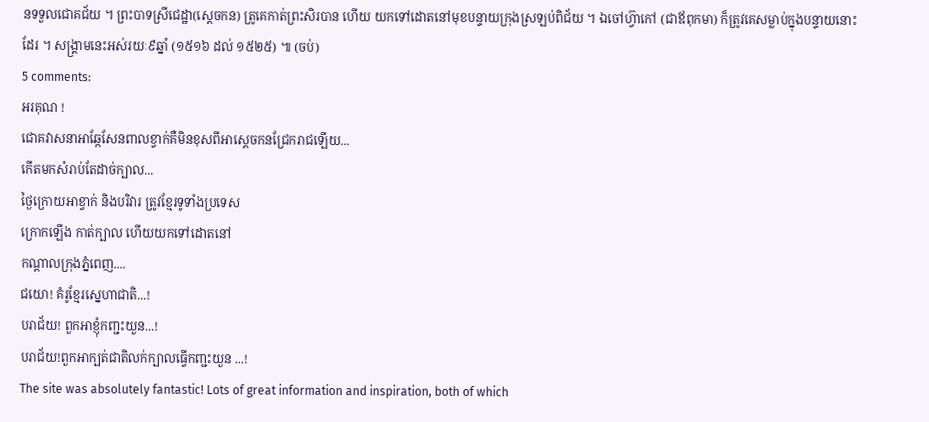នទទួលជោគជ័យ ។ ព្រះបាទស្រីជេដ្ឋា(ស្ដេចកន) ត្រូគេកាត់ព្រះសិរបាន ហើយ យកទៅដោតនៅមុខបន្ទាយក្រុងស្រឡប់ពិជ័យ ។ ឯចៅហ្វ៊ាកៅ (ជាឪពុកមា) ក៏ត្រូវគេសម្លាប់ក្នុងបន្ទាយនោះដែរ ។ សង្រ្គាមនេះអស់រយៈ៩ឆ្នាំ (១៥១៦ ដល់ ១៥២៥) ៕ (ចប់)
5 comments:
អរគុណ !
ជោគវាសនាអាឆ្កែសែនពាលខ្វាក់គឺមិនខុសពីអាស្ដេចកនជ្រែករាជឡើយ...
កើតមកសំរាប់តែដាច់ក្បាល...
ថ្ងៃក្រោយអាខ្វាក់ និងបរិវារ ត្រូវខ្មែរទូទាំងប្រទេស
ក្រោកឡើង កាត់ក្បាល ហើយយកទៅដោតនៅ
កណ្ដាលក្រុងភ្នំពេញ....
ជយោ! គំរូខ្មែរស្នេហាជាតិ...!
បរាជ័យ! ពួកអាខ្ញុំកញ្ជះយួន...!
បរាជ័យ!ពួកអាក្បត់ជាតិលក់ក្បាលធ្វើកញ្ជះយួន ...!
The site was absolutely fantastic! Lots of great information and inspiration, both of which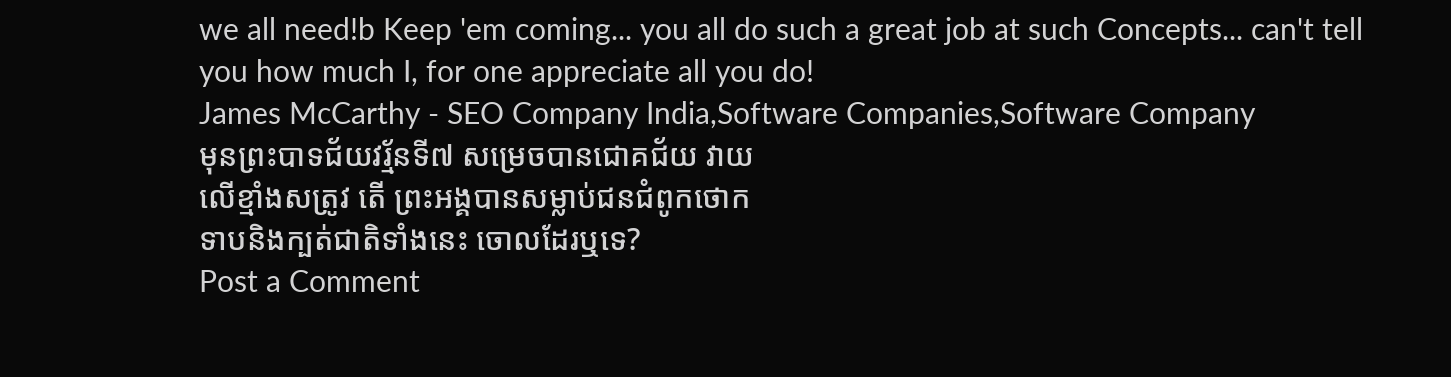we all need!b Keep 'em coming... you all do such a great job at such Concepts... can't tell you how much I, for one appreciate all you do!
James McCarthy - SEO Company India,Software Companies,Software Company
មុនព្រះបាទជ័យវរ្ម័នទី៧ សម្រេចបានជោគជ័យ វាយ
លើខ្មាំងសត្រូវ តើ ព្រះអង្គបានសម្លាប់ជនជំពូកថោក
ទាបនិងក្បត់ជាតិទាំងនេះ ចោលដែរឬទេ?
Post a Comment